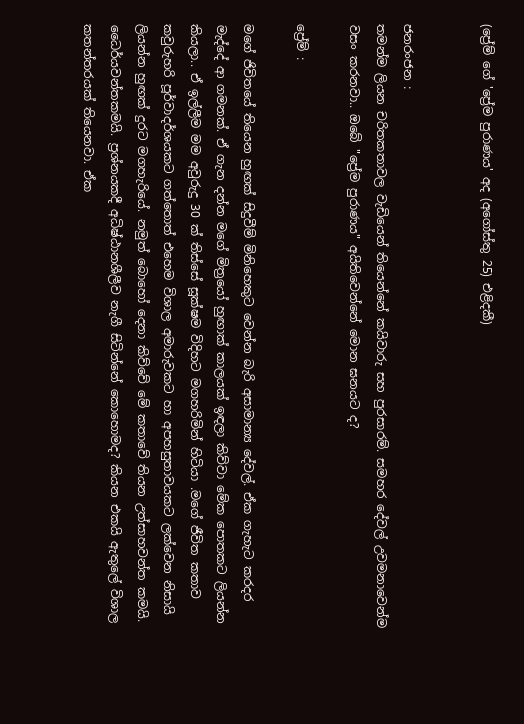(ප්‍රේම් ගේ 'ප්‍රේම පුරාණය' අද (අගෝස්තු 25) එළිදකී)


ජනරංජන :
තමන්ම ලියන චරිතකතාවල වැඩියෙන් තියෙන්නේ කයිවාරු සහ පුරසාරම්. සමහර දේවල් උවමනාවෙන්ම වසං කරනවා.. ඔබේ "ප්‍රේම පුරාණය" අයිතිවෙන්නේ මොන ඝනයට ද?

ප්‍රේම් :

මගේ ජිවිතයේ තියෙන හුඟක් සිදුවීම් මිනිහෙකුට වෙන්න බැරි අසාමාන්‍ය දේවල්. ඒක ගැහැට කරදර මැද්දේ ආ ගමනක්. ඒ ගැන දන්න මගේ මිත්‍රයෝ හුඟාක් කාලයක් ඉඳලා කිව්වා මේක පොතකට ලියන්න කියලා.. ඒ ඉල්ලීම මම අවුරුදු 30 ක් තිස්සේ සූක්ෂම විදිහට මගහරිමින් හිටියා .මගේ ජීවිත කතාව කවුරුහරි පූර්වාදර්ශයකට ගත්තොත් එහෙම විශාල අමාරුවකට හා අපහසුතාවයකට ලක්වෙන නිසායි ලියන්න හුඟක් දුරට මගහැරියේ. නමුත් බොහෝ දෙනා කිව්වේ මේ කතාවේ තියන උත්සාහවන්ත කමයි. ධෛර්යවන්තකමයි. ප්‍රශ්නයකදී අධිෂ්ඨානශීලීව නැගී සිටින්නේ කොහොමද? කියන එකයි ඇතුලේ විශාල කතන්තරයක් තියෙනවා. ඒක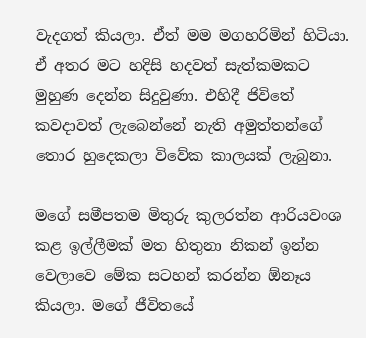වැදගත් කියලා. ඒත් මම මගහරිමින් හිටියා. ඒ අතර මට හදිසි හදවත් සැත්කමකට මුහුණ දෙන්න සිදුවුණා. එහිදී ජිවිතේ කවදාවත් ලැබෙන්නේ නැති අමුත්තන්ගේ තොර හුදෙකලා විවේක කාලයක් ලැබුනා.

මගේ සමීපතම මිතුරු කුලරත්න ආරියවංශ කළ ඉල්ලීමක් මත හිතුනා නිකන් ඉන්න වෙලාවෙ මේක සටහන් කරන්න ඕනෑය කියලා. මගේ ජීවිතයේ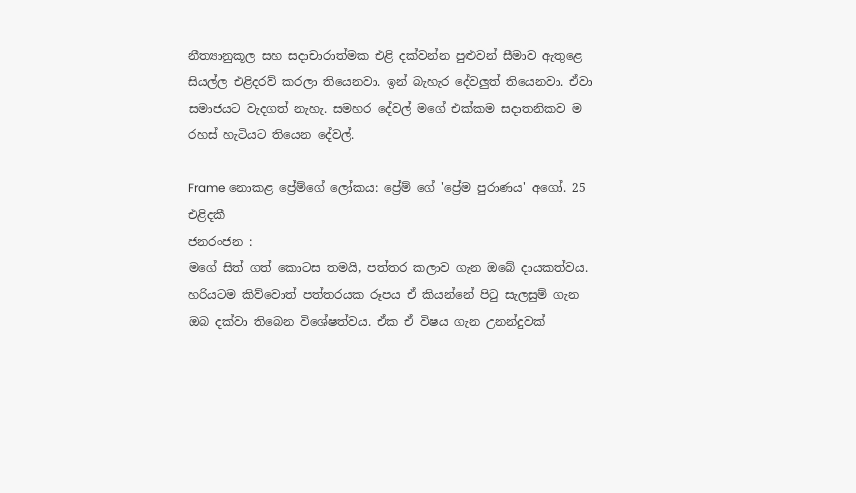නීත්‍යානුකූල සහ සදාචාරාත්මක එළි දක්වන්න පුළුවන් සීමාව ඇතුළෙ සියල්ල එළිදරව් කරලා තියෙනවා. ඉන් බැහැර දේවලුත් තියෙනවා. ඒවා සමාජයට වැදගත් නැහැ. සමහර දේවල් මගේ එක්කම සදාතනිකව ම රහස් හැටියට තියෙන දේවල්.

Frame නොකළ ප්‍රේම්ගේ ලෝකය: ප්‍රේම් ගේ 'ප්‍රේම පුරාණය' අගෝ. 25 එළිදකී
ජනරංජන :
මගේ සිත් ගත් කොටස තමයි, පත්තර කලාව ගැන ඔබේ දායකත්වය. හරියටම කිව්වොත් පත්තරයක රූපය ඒ කියන්නේ පිටු සැලසුම් ගැන ඔබ දක්වා තිබෙන විශේෂත්වය. ඒක ඒ විෂය ගැන උනන්දුවක්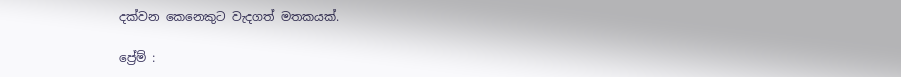දක්වන කෙනෙකුට වැදගත් මතකයක්.

ප්‍රේම් :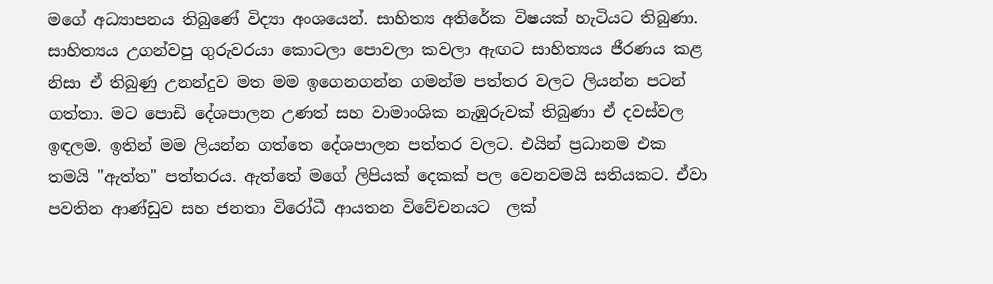මගේ අධ්‍යාපනය තිබුණේ විද්‍යා අංශයෙන්. සාහිත්‍ය අතිරේක විෂයක් හැටියට තිබුණා. සාහිත්‍යය උගන්වපු ගුරුවරයා කොටලා පොවලා කවලා ඇඟට සාහිත්‍යය ජීරණය කළ නිසා ඒ තිබුණු උනන්දුව මත මම ඉගෙනගන්න ගමන්ම පත්තර වලට ලියන්න පටන් ගත්තා. මට පොඩි දේශපාලන උණත් සහ වාමාංශික නැඹුරුවක් තිබුණා ඒ දවස්වල ඉඳලම. ඉතින් මම ලියන්න ගත්තෙ දේශපාලන පත්තර වලට. එයින් ප්‍රධානම එක තමයි "ඇත්ත" පත්තරය. ඇත්තේ මගේ ලිපියක් දෙකක් පල වෙනවමයි සතියකට. ඒවා පවතින ආණ්ඩුව සහ ජනතා විරෝධී ආයතන විවේචනයට  ලක්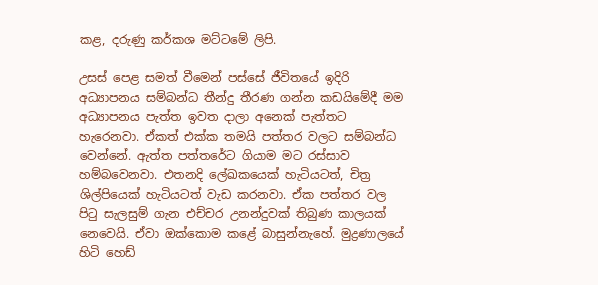කළ, දරුණු කර්කශ මට්ටමේ ලිපි.

උසස් පෙළ සමත් වීමෙන් පස්සේ ජීවිතයේ ඉදිරි අධ්‍යාපනය සම්බන්ධ තීන්දු තීරණ ගන්න කඩයිමේදී මම අධ්‍යාපනය පැත්ත ඉවත දාලා අනෙක් පැත්තට හැරෙනවා. ඒකත් එක්ක තමයි පත්තර වලට සම්බන්ධ වෙන්නේ. ඇත්ත පත්තරේට ගියාම මට රස්සාව හම්බවෙනවා. එතනදි ලේඛකයෙක් හැටියටත්, චිත්‍ර ශිල්පියෙක් හැටියටත් වැඩ කරනවා. ඒක පත්තර වල පිටු සැලසුම් ගැන එච්චර උනන්දුවක් තිබුණ කාලයක් නෙවෙයි. ඒවා ඔක්කොම කළේ බාසුන්නැහේ. මුද්‍රණාලයේ හිටි හෙඩ්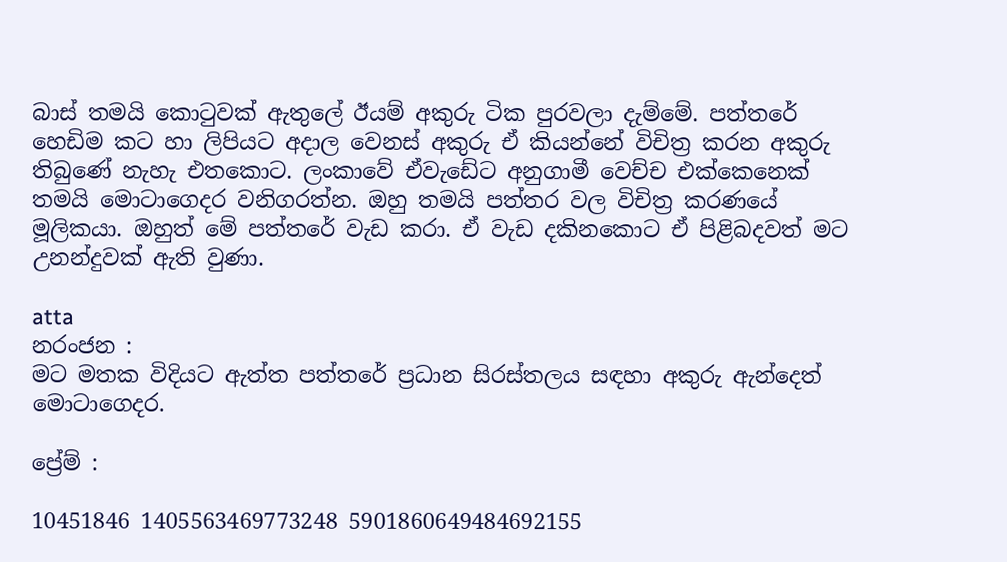බාස් තමයි කොටුවක් ඇතුලේ ඊයම් අකුරු ටික පුරවලා දැම්මේ. පත්තරේ හෙඩිම කට හා ලිපියට අදාල වෙනස් අකුරු ඒ කියන්නේ විචිත්‍ර කරන අකුරු තිබුණේ නැහැ එතකොට. ලංකාවේ ඒවැඩේට අනුගාමී වෙච්ච එක්කෙනෙක් තමයි මොටාගෙදර වනිගරත්න. ඔහු තමයි පත්තර වල විචිත්‍ර කරණයේ මූලිකයා. ඔහුත් මේ පත්තරේ වැඩ කරා. ඒ වැඩ දකිනකොට ඒ පිළිබදවත් මට උනන්දුවක් ඇති වුණා.

atta
නරංජන :
මට මතක විදියට ඇත්ත පත්තරේ ප්‍රධාන සිරස්තලය සඳහා අකුරු ඇන්දෙත් මොටාගෙදර.

ප්‍රේම් :

10451846 1405563469773248 5901860649484692155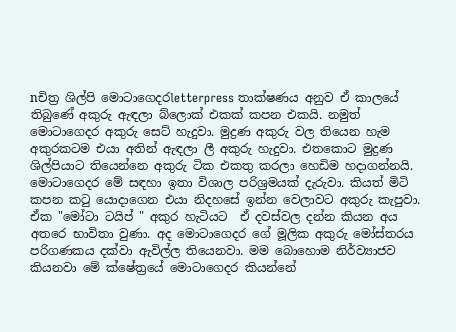nචිත්‍ර ශිල්පි මොටාගෙදරletterpress තාක්ෂණය අනුව ඒ කාලයේ තිබුණේ අකුරු ඇඳලා බ්ලොක් එකක් කපන එකයි. නමුත් මොටාගෙදර අකුරු සෙට් හැදුවා. මුද්‍රණ අකුරු වල තියෙන හැම අකුරකටම එයා අතින් ඇඳලා ලී අකුරු හැදුවා. එතකොට මුද්‍රණ ශිල්පියාට තියෙන්නෙ අකුරු ටික එකතු කරලා හෙඩිම හදාගන්නයි. මොටාගෙදර මේ සඳහා ඉතා විශාල පරිශ්‍රමයක් දැරුවා. කියත් මිටි කපන කටු යොදාගෙන එයා නිදහසේ ඉන්න වෙලාවට අකුරු කැපුවා. ඒක "මෝටා ටයිප් " අකුර හැටියට  ඒ දවස්වල දන්න කියන අය අතරෙ භාවිතා වුණා. අද මොටාගෙදර ගේ මූලික අකුරු මෝස්තරය පරිගණකය දක්වා ඇවිල්ල තියෙනවා. මම බොහොම නිර්ව්‍යාජව කියනවා මේ ක්ෂේත්‍රයේ මොටාගෙදර කියන්නේ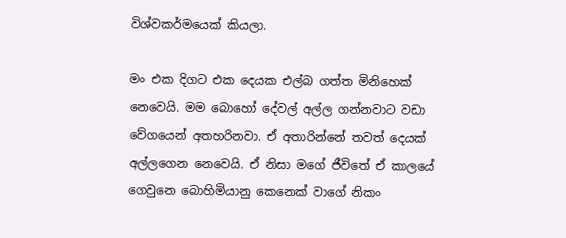විශ්වකර්මයෙක් කියලා.

මං එක දිගට එක දෙයක එල්බ ගත්ත මිනිහෙක් නෙවෙයි. මම බොහෝ දේවල් අල්ල ගන්නවාට වඩා වේගයෙන් අතහරිනවා. ඒ අතාරින්නේ තවත් දෙයක් අල්ලගෙන නෙවෙයි. ඒ නිසා මගේ ජීවිතේ ඒ කාලයේ ගෙවුනෙ බොහිමියානු කෙනෙක් වාගේ නිකං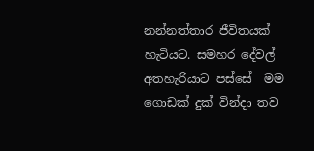නන්නත්තාර ජීවිතයක් හැටියට. සමහර දේවල් අතහැරියාට පස්සේ  මම ගොඩක් දුක් වින්දා තව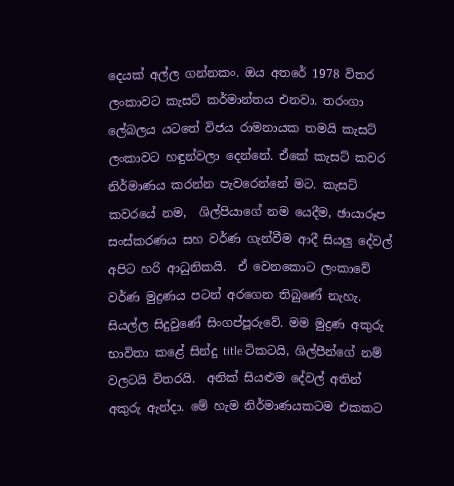දෙයක් අල්ල ගන්නකං. ඔය අතරේ 1978 විතර ලංකාවට කැසට් කර්මාන්තය එනවා. තරංගා ලේබලය යටතේ විජය රාමනායක තමයි කැසට් ලංකාවට හඳුන්වලා දෙන්නේ. ඒකේ කැසට් කවර නිර්මාණය කරන්න පැවරෙන්නේ මට. කැසට් කවරයේ නම,  ශිල්පියාගේ නම යෙදීම, ඡායාරූප සංස්කරණය සහ වර්ණ ගැන්වීම ආදී සියලු දේවල් අපිට හරි ආධුනිකයි.  ඒ වෙනකොට ලංකාවේ වර්ණ මුද්‍රණය පටන් අරගෙන තිබුණේ නැහැ. සියල්ල සිදුවුණේ සිංගප්පූරුවේ. මම මුද්‍රණ අකුරු භාවිතා කළේ සින්දු title ටිකටයි, ශිල්පීන්ගේ නම් වලටයි විතරයි.  අනික් සියළුම දේවල් අතින් අකුරු ඇන්දා. මේ හැම නිර්මාණයකටම එකකට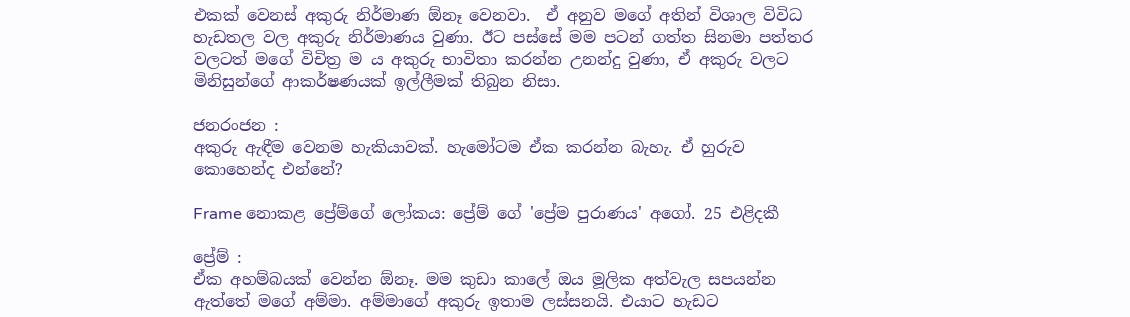එකක් වෙනස් අකුරු නිර්මාණ ඕනෑ වෙනවා.  ඒ අනුව මගේ අතින් විශාල විවිධ හැඩතල වල අකුරු නිර්මාණය වුණා. ඊට පස්සේ මම පටන් ගත්ත සිනමා පත්තර වලටත් මගේ විචිත්‍ර ම ය අකුරු භාවිතා කරන්න උනන්දු වුණා, ඒ අකුරු වලට මිනිසුන්ගේ ආකර්ෂණයක් ඉල්ලීමක් තිබුන නිසා.

ජනරංජන :
අකුරු ඇඳීම වෙනම හැකියාවක්. හැමෝටම ඒක කරන්න බැහැ. ඒ හුරුව කොහෙන්ද එන්නේ?

Frame නොකළ ප්‍රේම්ගේ ලෝකය: ප්‍රේම් ගේ 'ප්‍රේම පුරාණය' අගෝ. 25 එළිදකී

ප්‍රේම් :
ඒක අහම්බයක් වෙන්න ඕනෑ. මම කුඩා කාලේ ඔය මූලික අත්වැල සපයන්න ඇත්තේ මගේ අම්මා. අම්මාගේ අකුරු ඉතාම ලස්සනයි. එයාට හැඩට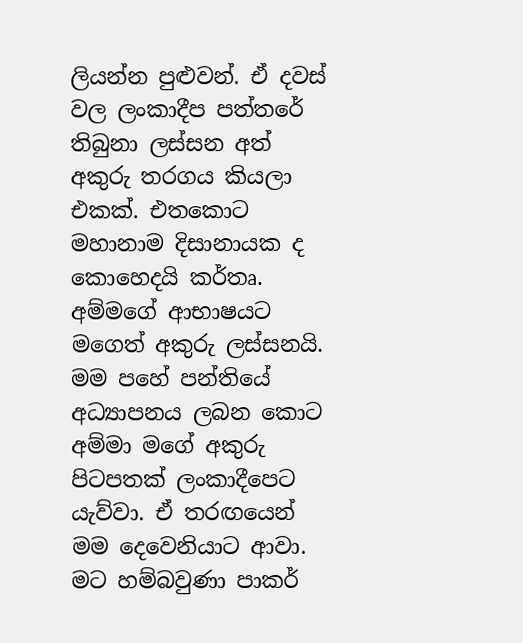ලියන්න පුළුවන්. ඒ දවස් වල ලංකාදීප පත්තරේ තිබුනා ලස්සන අත් අකුරු තරගය කියලා එකක්. එතකොට මහානාම දිසානායක ද කොහෙදයි කර්තෘ.  අම්මගේ ආභාෂයට මගෙත් අකුරු ලස්සනයි. මම පහේ පන්තියේ අධ්‍යාපනය ලබන කොට අම්මා මගේ අකුරු පිටපතක් ලංකාදීපෙට යැව්වා. ඒ තරඟයෙන් මම දෙවෙනියාට ආවා. මට හම්බවුණා පාකර්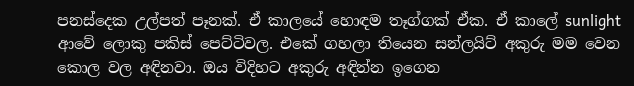පනස්දෙක උල්පත් පෑනක්. ඒ කාලයේ හොඳම තෑග්ගක් ඒක. ඒ කාලේ sunlight ආවේ ලොකු පකිස් පෙට්ටිවල. එකේ ගහලා තියෙන සන්ලයිට් අකුරු මම වෙන කොල වල අඳිනවා. ඔය විදිහට අකුරු අඳින්න ඉගෙන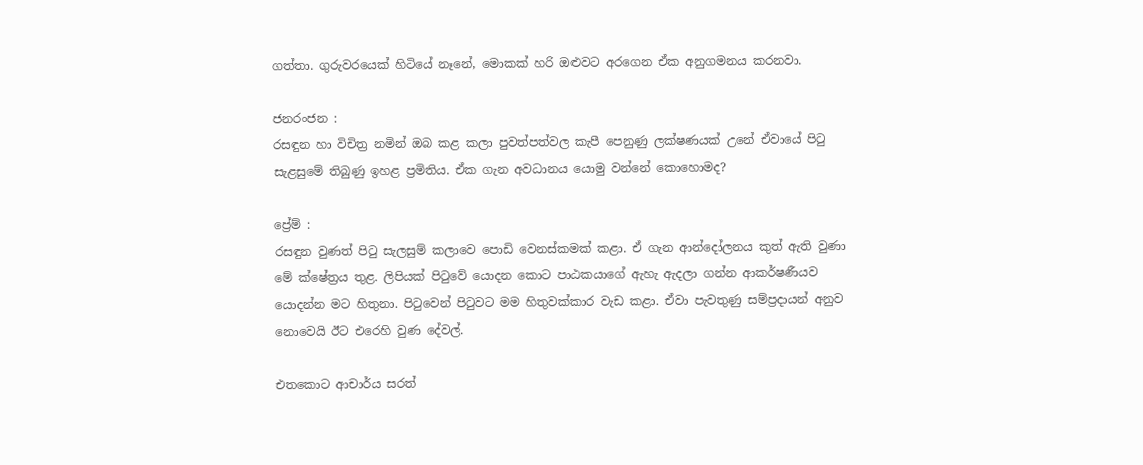ගත්තා. ගුරුවරයෙක් හිටියේ නෑනේ, මොකක් හරි ඔළුවට අරගෙන ඒක අනුගමනය කරනවා.

ජනරංජන :
රසඳුන හා විචිත්‍ර නමින් ඔබ කළ කලා පුවත්පත්වල කැපී පෙනුණු ලක්ෂණයක් උනේ ඒවායේ පිටු සැළසුමේ තිබුණු ඉහළ ප්‍රමිතිය. ඒක ගැන අවධානය යොමු වන්නේ කොහොමද?

ප්‍රේම් :
රසඳුන වුණත් පිටු සැලසුම් කලාවෙ පොඩි වෙනස්කමක් කළා. ඒ ගැන ආන්දෝලනය කුත් ඇති වුණා මේ ක්ෂේත්‍රය තුළ. ලිපියක් පිටුවේ යොදන කොට පාඨකයාගේ ඇහැ ඇදලා ගන්න ආකර්ෂණීයව යොදන්න මට හිතුනා. පිටුවෙන් පිටුවට මම හිතුවක්කාර වැඩ කළා. ඒවා පැවතුණු සම්ප්‍රදායන් අනුව නොවෙයි ඊට එරෙහි වුණ දේවල්.

එතකොට ආචාර්ය සරත්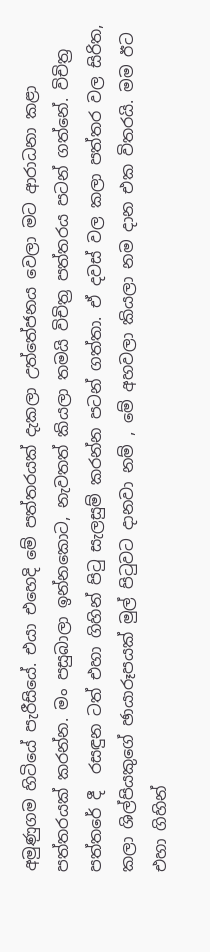අමුණුගම හිටියේ පැරීසියේ. එයා එහෙදි මේ පත්තරයක් දැකලා උත්තේජනය වෙලා මට ආරාධනා කළා පත්තරයක් කරන්න. මං පසුබාලා ඉන්නකොට, නැවතත් කියලා තමයි විචිත්‍ර පත්තරය පටන් ගත්නේ. විචිත්‍ර පත්තරේ දී  රසඳුන ටත් එහා ගිහින් පිටු සැලසුම් කරන්න පටන් ගත්තා. ඒ දවස් වල කලා පත්තර වල සිරිත, කලා ශිල්පියකුගේ ඡායාරූපයක් මුල් පිටුවට දානවා නම් , මේ අහවලා කියලා නම දාන එක විතරයි. මම ඊට එහා ගිහින්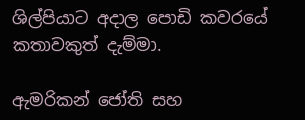ශිල්පියාට අදාල පොඩි කවරයේ කතාවකුත් දැම්මා.

ඇමරිකන් ජෝති සහ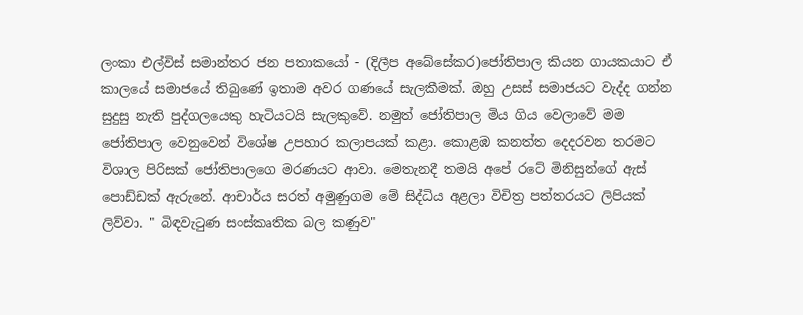ලංකා එල්විස් සමාන්තර ජන පතාකයෝ - (දිලීප අබේසේකර)ජෝතිපාල කියන ගායකයාට ඒ කාලයේ සමාජයේ තිබුණේ ඉතාම අවර ගණයේ සැලකීමක්. ඔහු උසස් සමාජයට වැද්ද ගන්න සුදුසු නැති පුද්ගලයෙකු හැටියටයි සැලකුවේ. නමුත් ජෝතිපාල මිය ගිය වෙලාවේ මම ජෝතිපාල වෙනුවෙන් විශේෂ උපහාර කලාපයක් කළා. කොළඹ කනත්ත දෙදරවන තරමට විශාල පිරිසක් ජෝතිපාලගෙ මරණයට ආවා. මෙතැනදී තමයි අපේ රටේ මිනිසුන්ගේ ඇස් පොඩ්ඩක් ඇරුනේ. ආචාර්ය සරත් අමුණුගම මේ සිද්ධිය අළලා විචිත්‍ර පත්තරයට ලිපියක් ලිව්වා. " බිඳවැටුණ සංස්කෘතික බල කණුව"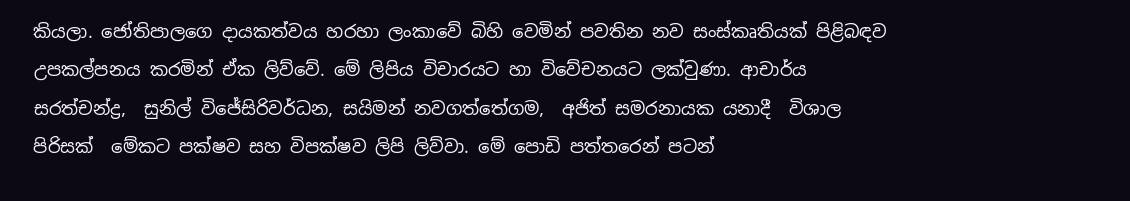කියලා. ජෝතිපාලගෙ දායකත්වය හරහා ලංකාවේ බිහි වෙමින් පවතින නව සංස්කෘතියක් පිළිබඳව උපකල්පනය කරමින් ඒක ලිව්වේ. මේ ලිපිය විචාරයට හා විවේචනයට ලක්වුණා. ආචාර්ය සරත්චන්ද්‍ර,  සුනිල් විජේසිරිවර්ධන, සයිමන් නවගත්තේගම,  අජිත් සමරනායක යනාදී  විශාල පිරිසක්  මේකට පක්ෂව සහ විපක්ෂව ලිපි ලිව්වා. මේ පොඩි පත්තරෙන් පටන්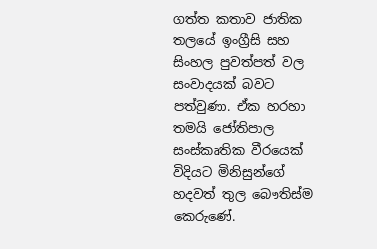ගත්ත කතාව ජාතික තලයේ ඉංග්‍රීසි සහ සිංහල පුවත්පත් වල සංවාදයක් බවට පත්වුණා. ඒක හරහා තමයි ජෝතිපාල සංස්කෘතික වීරයෙක් විදියට මිනිසුන්ගේ හදවත් තුල බෞතිස්ම කෙරුණේ.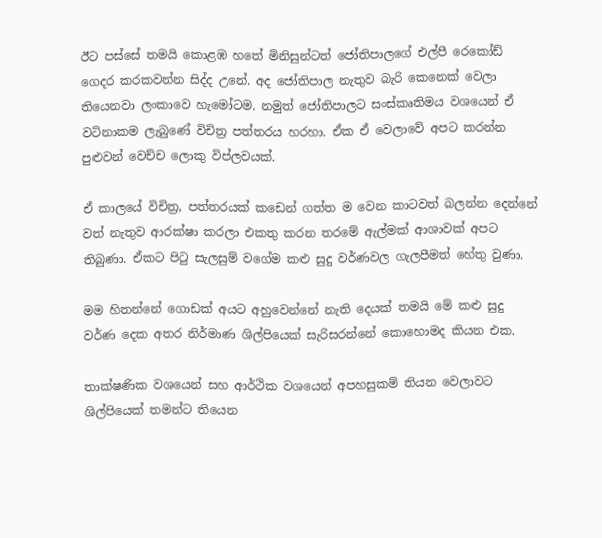ඊට පස්සේ තමයි කොළඹ හතේ මිනිසුන්ටත් ජෝතිපාලගේ එල්පී රෙකෝඩ් ගෙදර කරකවන්න සිද්ද උනේ. අද ජෝතිපාල නැතුව බැරි කෙනෙක් වෙලා තියෙනවා ලංකාවෙ හැමෝටම. නමුත් ජෝතිපාලට සංස්කෘතිමය වශයෙන් ඒ වටිනාකම ලැබුණේ විචිත්‍ර පත්තරය හරහා. ඒක ඒ වෙලාවේ අපට කරන්න පුළුවන් වෙච්ච ලොකු විප්ලවයක්.

ඒ කාලයේ විචිත්‍ර, පත්තරයක් කඩෙන් ගත්ත ම වෙන කාටවත් බලන්න දෙන්නේ වත් නැතුව ආරක්ෂා කරලා එකතු කරන තරමේ ඇල්මක් ආශාවක් අපට තිබුණා. ඒකට පිටු සැලසුම් වගේම කළු සුදු වර්ණවල ගැලපීමත් හේතු වුණා.

මම හිතන්නේ ගොඩක් අයට අහුවෙන්නේ නැති දෙයක් තමයි මේ කළු සුදු වර්ණ දෙක අතර නිර්මාණ ශිල්පියෙක් සැරිසරන්නේ කොහොමද කියන එක.

තාක්ෂණික වශයෙන් සහ ආර්ථික වශයෙන් අපහසුකම් තියන වෙලාවට ශිල්පියෙක් තමන්ට තියෙන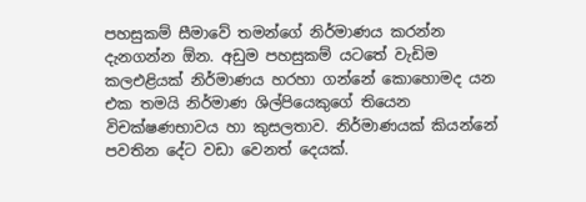පහසුකම් සීමාවේ තමන්ගේ නිර්මාණය කරන්න දැනගන්න ඕන. අඩුම පහසුකම් යටතේ වැඩිම කලඑළියක් නිර්මාණය හරහා ගන්නේ කොහොමද යන එක තමයි නිර්මාණ ශිල්පියෙකුගේ තියෙන විචක්ෂණභාවය හා කුසලතාව. නිර්මාණයක් කියන්නේ පවතින දේට වඩා වෙනත් දෙයක්.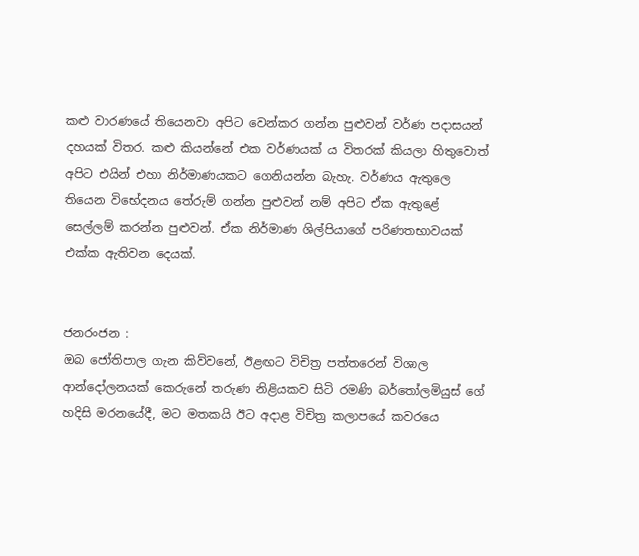කළු වාරණයේ තියෙනවා අපිට වෙන්කර ගන්න පුළුවන් වර්ණ පදාසයන් දහයක් විතර. කළු කියන්නේ එක වර්ණයක් ය විතරක් කියලා හිතුවොත් අපිට එයින් එහා නිර්මාණයකට ගෙනියන්න බැහැ. වර්ණය ඇතුලෙ තියෙන විභේදනය තේරුම් ගන්න පුළුවන් නම් අපිට ඒක ඇතුළේ  සෙල්ලම් කරන්න පුළුවන්. ඒක නිර්මාණ ශිල්පියාගේ පරිණතභාවයක් එක්ක ඇතිවන දෙයක්.


ජනරංජන :
ඔබ ජෝතිපාල ගැන කිව්වනේ, ඊළඟට විචිත්‍ර පත්තරෙන් විශාල ආන්දෝලනයක් කෙරුනේ තරුණ නිළියකව සිටි රමණි බර්තෝලමියුස් ගේ හදිසි මරනයේදී, මට මතකයි ඊට අදාළ විචිත්‍ර කලාපයේ කවරයෙ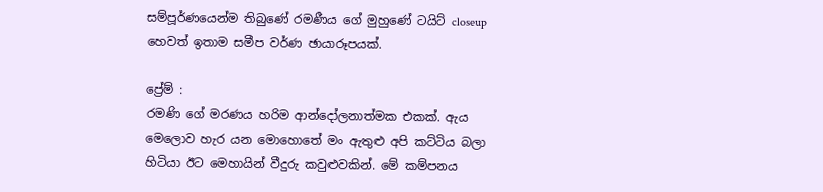සම්පූර්ණයෙන්ම තිබුණේ රමණීය ගේ මුහුණේ ටයිට් closeup හෙවත් ඉතාම සමීප වර්ණ ඡායාරූපයක්.

ප්‍රේම් :
රමණි ගේ මරණය හරිම ආන්දෝලනාත්මක එකක්. ඇය මෙලොව හැර යන මොහොතේ මං ඇතුළු අපි කට්ටිය බලා හිටියා ඊට මෙහායින් වීදුරු කවුළුවකින්. මේ කම්පනය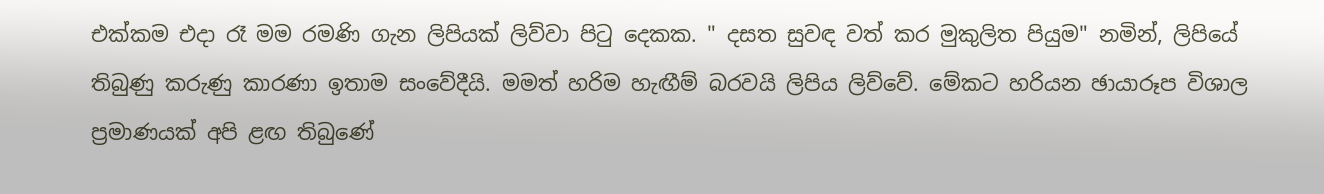එක්කම එදා රෑ මම රමණි ගැන ලිපියක් ලිව්වා පිටු දෙකක. " දසත සුවඳ වත් කර මුකුලිත පියුම" නමින්, ලිපියේ තිබුණු කරුණු කාරණා ඉතාම සංවේදීයි. මමත් හරිම හැඟීම් බරවයි ලිපිය ලිව්වේ. මේකට හරියන ඡායාරූප විශාල ප්‍රමාණයක් අපි ළඟ තිබුණේ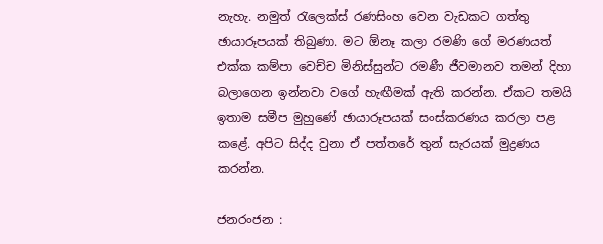නැහැ. නමුත් රැලෙක්ස් රණසිංහ වෙන වැඩකට ගත්තු ඡායාරූපයක් තිබුණා. මට ඕනෑ කලා රමණි ගේ මරණයත් එක්ක කම්පා වෙච්ච මිනිස්සුන්ට රමණී ජීවමානව තමන් දිහා බලාගෙන ඉන්නවා වගේ හැඟීමක් ඇති කරන්න. ඒකට තමයි ඉතාම සමීප මුහුණේ ඡායාරූපයක් සංස්කරණය කරලා පළ කළේ. අපිට සිද්ද වුනා ඒ පත්තරේ තුන් සැරයක් මුද්‍රණය කරන්න.

ජනරංජන :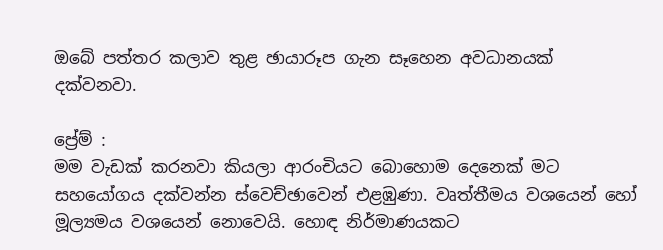ඔබේ පත්තර කලාව තුළ ඡායාරූප ගැන සෑහෙන අවධානයක් දක්වනවා.

ප්‍රේම් :
මම වැඩක් කරනවා කියලා ආරංචියට බොහොම දෙනෙක් මට සහයෝගය දක්වන්න ස්වෙච්ඡාවෙන් එළඹුණා. වෘත්තීමය වශයෙන් හෝ මූල්‍යමය වශයෙන් නොවෙයි. හොඳ නිර්මාණයකට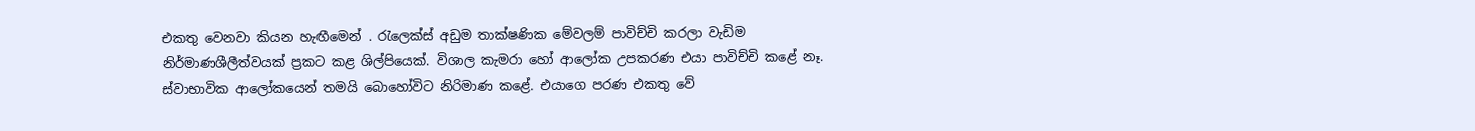එකතු වෙනවා කියන හැඟීමෙන් . රැලෙක්ස් අඩුම තාක්ෂණික මේවලම් පාවිච්චි කරලා වැඩිම නිර්මාණශීලීත්වයක් ප්‍රකට කළ ශිල්පියෙක්. විශාල කැමරා හෝ ආලෝක උපකරණ එයා පාවිච්චි කළේ නෑ. ස්වාභාවික ආලෝකයෙන් තමයි බොහෝවිට නිරිමාණ කළේ. එයාගෙ පරණ එකතු වේ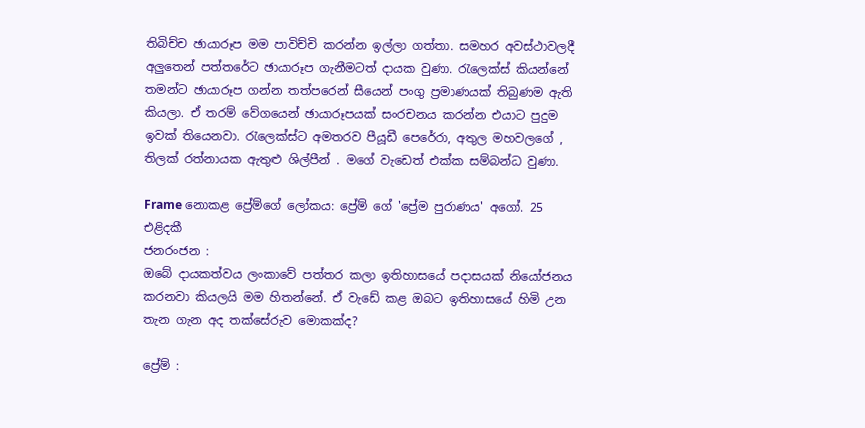තිබිච්ච ඡායාරූප මම පාවිච්චි කරන්න ඉල්ලා ගත්තා. සමහර අවස්ථාවලදී අලුතෙන් පත්තරේට ඡායාරූප ගැනීමටත් දායක වුණා. රැලෙක්ස් කියන්නේ තමන්ට ඡායාරූප ගන්න තත්පරෙන් සීයෙන් පංගු ප්‍රමාණයක් තිබුණම ඇති කියලා. ඒ තරම් වේගයෙන් ඡායාරූපයක් සංරචනය කරන්න එයාට පුදුම ඉවක් තියෙනවා. රැලෙක්ස්ට අමතරව පීයූඩී පෙරේරා, අතුල මහවලගේ , තිලක් රත්නායක ඇතුළු ශිල්පීන් . මගේ වැඩෙත් එක්ක සම්බන්ධ වුණා.

Frame නොකළ ප්‍රේම්ගේ ලෝකය: ප්‍රේම් ගේ 'ප්‍රේම පුරාණය' අගෝ. 25 එළිදකී
ජනරංජන :
ඔබේ දායකත්වය ලංකාවේ පත්තර කලා ඉතිහාසයේ පදාසයක් නියෝජනය කරනවා කියලයි මම හිතන්නේ. ඒ වැඩේ කළ ඔබට ඉතිහාසයේ හිමි උන තැන ගැන අද තක්සේරුව මොකක්ද?

ප්‍රේම් :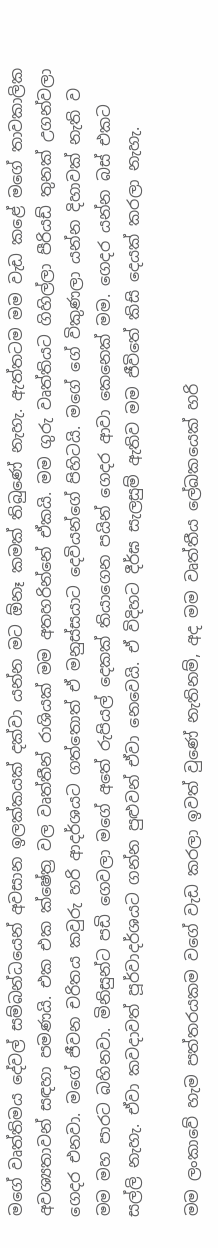මගේ වෘත්තිමය දේවල් සම්බන්ධයෙන් අවසාන ඉලක්කයක් දක්වා යන්න මට ඕනෑ කමක් තිබුණේ නැහැ. ඇත්තටම මම වැඩ කළේ මගේ තාවකාලික අවශ්‍යතාවන් සඳහා පමණයි. එක එක ක්ෂේත්‍ර වල වෘත්තීන් රාශියක් මම අතහරින්නේ ඒකයි. මම ගුරු වෘත්තියට ගිහිල්ලා පීරියඩ් තුනක් උගන්වලා ගෙදර එනවා. මගේ ජීවන චරිතය කවුරු හරි ආදර්ශයට ගත්තොත් ඒ මනුස්සයාට දෙවියන්ගේ පිහිටයි. මගේ ගේ විකුණලා යන්න දිහාවක් නැති ව මම මහ පාරට බහිනවා. මිනිසුන්ට පඩි ගෙවලා මගේ අතේ රුපියල් දෙකක් තියාගෙන පයින් ගෙදර ආවා කෙනෙක් මම. ගෙදර යන්න බස් එකට සල්ලි නැහැ. ඒවා කවදාවත් පූර්වාදර්ශයට ගන්න පුළුවන් ඒවා නෙවෙයි. ඒ විදිහට දීර්ඝ සැලසුම් ඇතිව මම ජීවිතේ කිසි දෙයක් කරලා නැහැ.

මම ලංකාවේ හැම පත්තරයකම වගේ වැඩ කරලා ඉවත් වුණේ නැතිනම්, අද මම වෘත්තීය ලේඛකයෙක් හරි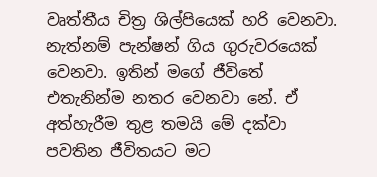වෘත්තීය චිත්‍ර ශිල්පියෙක් හරි වෙනවා. නැත්නම් පැන්ෂන් ගිය ගුරුවරයෙක් වෙනවා. ඉතින් මගේ ජීවිතේ එතැනින්ම නතර වෙනවා නේ. ඒ අත්හැරීම තුළ තමයි මේ දක්වා පවතින ජීවිතයට මට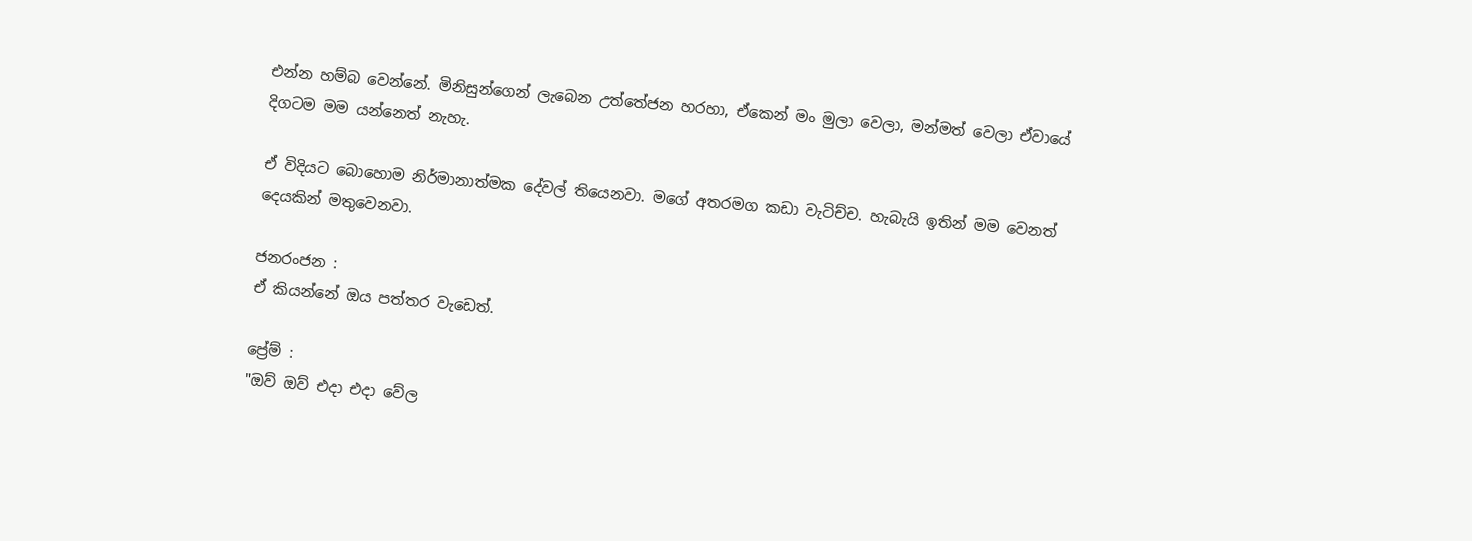එන්න හම්බ වෙන්නේ. මිනිසුන්ගෙන් ලැබෙන උත්තේජන හරහා, ඒකෙන් මං මුලා වෙලා, මන්මත් වෙලා ඒවායේ දිගටම මම යන්නෙත් නැහැ.

ඒ විදියට බොහොම නිර්මානාත්මක දේවල් තියෙනවා. මගේ අතරමග කඩා වැටිච්ච. හැබැයි ඉතින් මම වෙනත් දෙයකින් මතුවෙනවා.

ජනරංජන :
ඒ කියන්නේ ඔය පත්තර වැඩෙත්.

ප්‍රේම් :
"ඔව් ඔව් එදා එදා වේල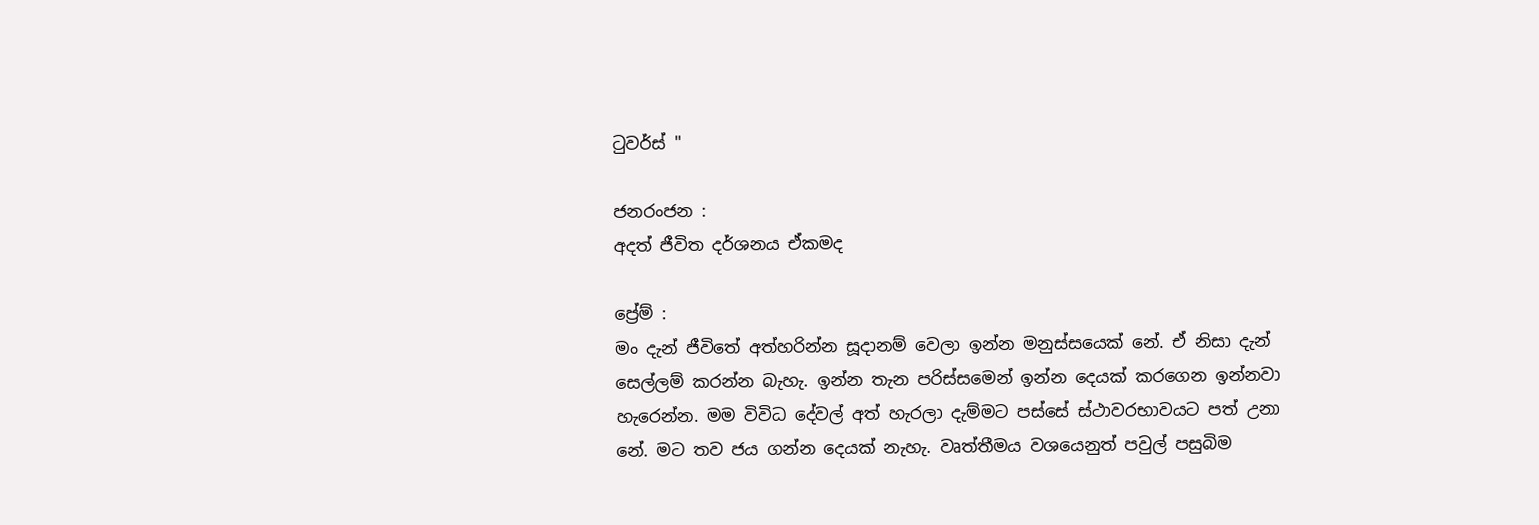ටුවර්ස් "

ජනරංජන :
අදත් ජීවිත දර්ශනය ඒකමද

ප්‍රේම් :
මං දැන් ජීවිතේ අත්හරින්න සූදානම් වෙලා ඉන්න මනුස්සයෙක් නේ. ඒ නිසා දැන් සෙල්ලම් කරන්න බැහැ. ඉන්න තැන පරිස්සමෙන් ඉන්න දෙයක් කරගෙන ඉන්නවා හැරෙන්න. මම විවිධ දේවල් අත් හැරලා දැම්මට පස්සේ ස්ථාවරභාවයට පත් උනා නේ. මට තව ජය ගන්න දෙයක් නැහැ. වෘත්තීමය වශයෙනුත් පවුල් පසුබිම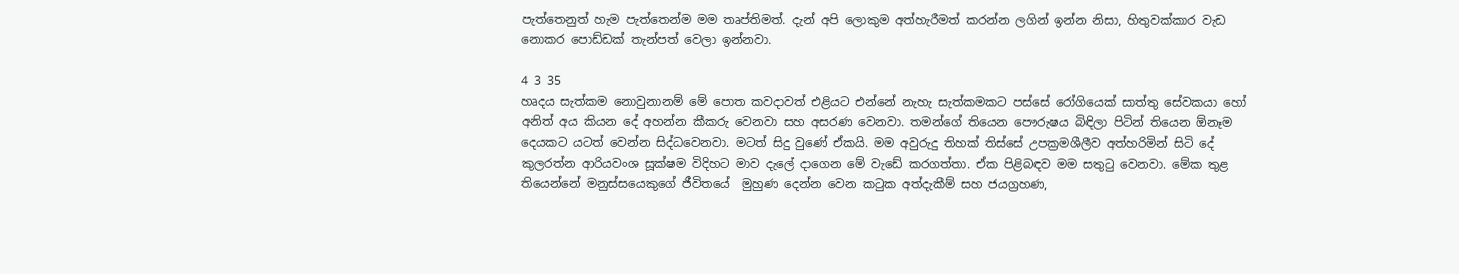පැත්තෙනුත් හැම පැත්තෙන්ම මම තෘප්තිමත්. දැන් අපි ලොකුම අත්හැරීමත් කරන්න ලගින් ඉන්න නිසා, හිතුවක්කාර වැඩ නොකර පොඩ්ඩක් තැන්පත් වෙලා ඉන්නවා.

4 3 35
හෘදය සැත්කම නොවුනානම් මේ පොත කවදාවත් එළියට එන්නේ නැහැ සැත්කමකට පස්සේ රෝගියෙක් සාත්තු සේවකයා හෝ අනිත් අය කියන දේ අහන්න කීකරු වෙනවා සහ අසරණ වෙනවා. තමන්ගේ තියෙන පෞරුෂය බිඳිලා පිටින් තියෙන ඕනෑම දෙයකට යටත් වෙන්න සිද්ධවෙනවා. මටත් සිදු වුණේ ඒකයි. මම අවුරුදු තිහක් තිස්සේ උපක්‍රමශීලීව අත්හරිමින් සිටි දේ කුලරත්න ආරියවංශ සූක්ෂම විදිහට මාව දැලේ දාගෙන මේ වැඩේ කරගත්තා. ඒක පිළිබඳව මම සතුටු වෙනවා. මේක තුළ තියෙන්නේ මනුස්සයෙකුගේ ජීවිතයේ  මුහුණ දෙන්න වෙන කටුක අත්දැකීම් සහ ජයග්‍රහණ,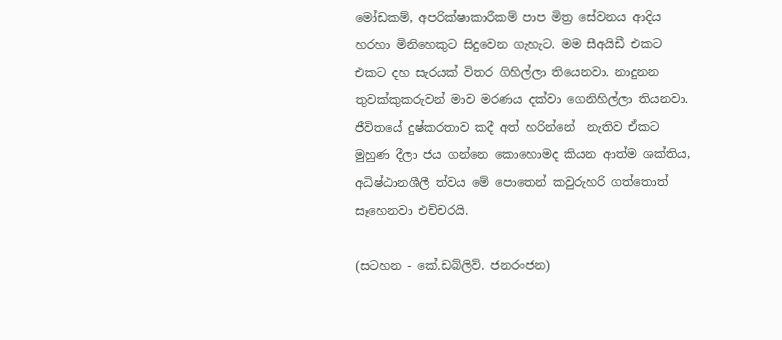මෝඩකම්, අපරික්ෂාකාරීකම් පාප මිත්‍ර සේවනය ආදිය හරහා මිනිහෙකුට සිදුවෙන ගැහැට. මම සීඅයිඩී එකට එකට දහ සැරයක් විතර ගිහිල්ලා තියෙනවා. නාදුනන තුවක්කුකරුවන් මාව මරණය දක්වා ගෙනිහිල්ලා තියනවා. ජීවිතයේ දුෂ්කරතාව කදී අත් හරින්නේ  නැතිව ඒකට මුහුණ දීලා ජය ගන්නෙ කොහොමද කියන ආත්ම ශක්තිය, අධිෂ්ඨානශීලී ත්වය මේ පොතෙන් කවුරුහරි ගත්තොත් සෑහෙනවා එච්චරයි.

(සටහන - කේ.ඩබ්ලිව්. ජනරංජන)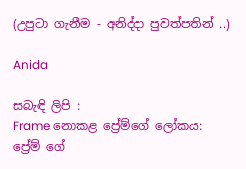(උපුටා ගැනීම - අනිද්දා පුවත්පතින් ..)

Anida

සබැඳි ලිපි :
Frame නොකළ ප්‍රේම්ගේ ලෝකය: ප්‍රේම් ගේ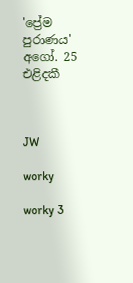'ප්‍රේම පුරාණය' අගෝ. 25 එළිදකී



JW

worky

worky 3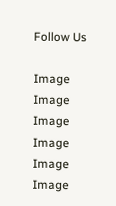Follow Us

Image
Image
Image
Image
Image
Image